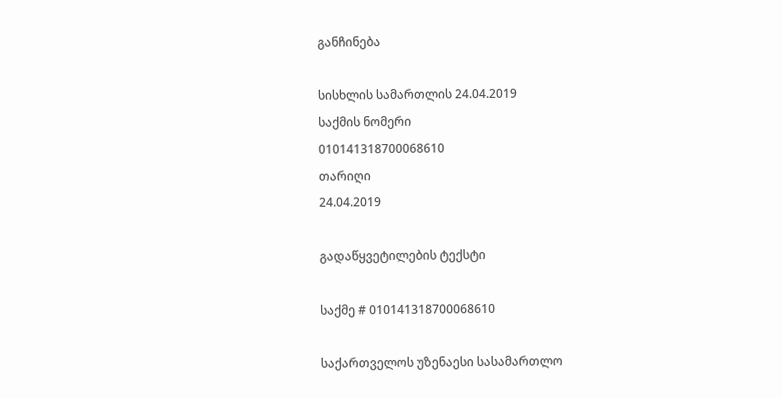განჩინება

სისხლის სამართლის 24.04.2019
საქმის ნომერი
010141318700068610
თარიღი
24.04.2019

გადაწყვეტილების ტექსტი

საქმე # 010141318700068610

საქართველოს უზენაესი სასამართლო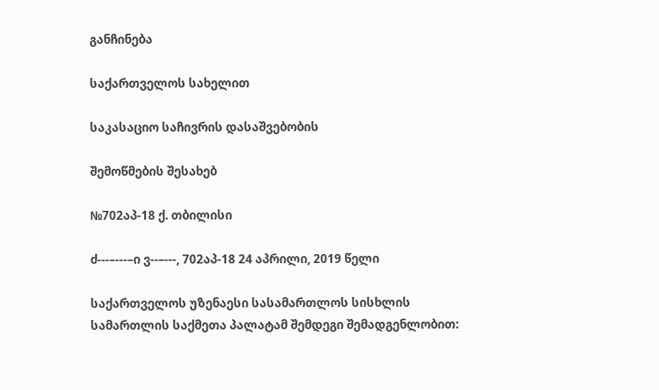განჩინება

საქართველოს სახელით

საკასაციო საჩივრის დასაშვებობის

შემოწმების შესახებ

№702აპ-18 ქ. თბილისი

ძ---–---–ი ვ--–---, 702აპ-18 24 აპრილი, 2019 წელი

საქართველოს უზენაესი სასამართლოს სისხლის სამართლის საქმეთა პალატამ შემდეგი შემადგენლობით: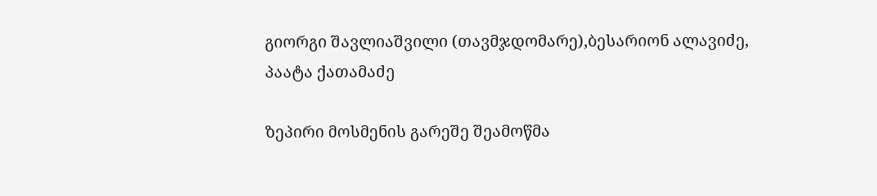გიორგი შავლიაშვილი (თავმჯდომარე),ბესარიონ ალავიძე, პაატა ქათამაძე

ზეპირი მოსმენის გარეშე შეამოწმა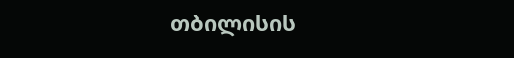თბილისის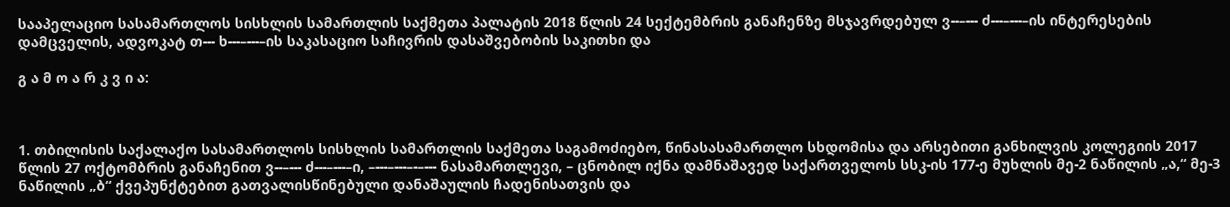სააპელაციო სასამართლოს სისხლის სამართლის საქმეთა პალატის 2018 წლის 24 სექტემბრის განაჩენზე მსჯავრდებულ ვ--–--- ძ---–---–ის ინტერესების დამცველის, ადვოკატ თ--- ხ---–---–ის საკასაციო საჩივრის დასაშვებობის საკითხი და

გ ა მ ო ა რ კ ვ ი ა:



1. თბილისის საქალაქო სასამართლოს სისხლის სამართლის საქმეთა საგამოძიებო, წინასასამართლო სხდომისა და არსებითი განხილვის კოლეგიის 2017 წლის 27 ოქტომბრის განაჩენით ვ--–--- ძ---–---–ი, –---–---–-–--- ნასამართლევი, – ცნობილ იქნა დამნაშავედ საქართველოს სსკ-ის 177-ე მუხლის მე-2 ნაწილის „ა,“ მე-3 ნაწილის „ბ“ ქვეპუნქტებით გათვალისწინებული დანაშაულის ჩადენისათვის და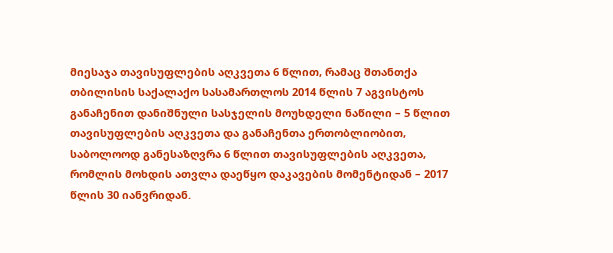მიესაჯა თავისუფლების აღკვეთა 6 წლით, რამაც შთანთქა თბილისის საქალაქო სასამართლოს 2014 წლის 7 აგვისტოს განაჩენით დანიშნული სასჯელის მოუხდელი ნაწილი – 5 წლით თავისუფლების აღკვეთა და განაჩენთა ერთობლიობით, საბოლოოდ განესაზღვრა 6 წლით თავისუფლების აღკვეთა, რომლის მოხდის ათვლა დაეწყო დაკავების მომენტიდან – 2017 წლის 30 იანვრიდან.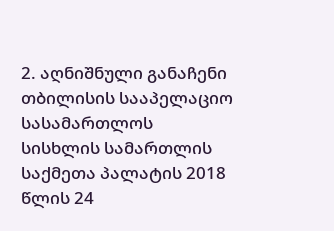2. აღნიშნული განაჩენი თბილისის სააპელაციო სასამართლოს სისხლის სამართლის საქმეთა პალატის 2018 წლის 24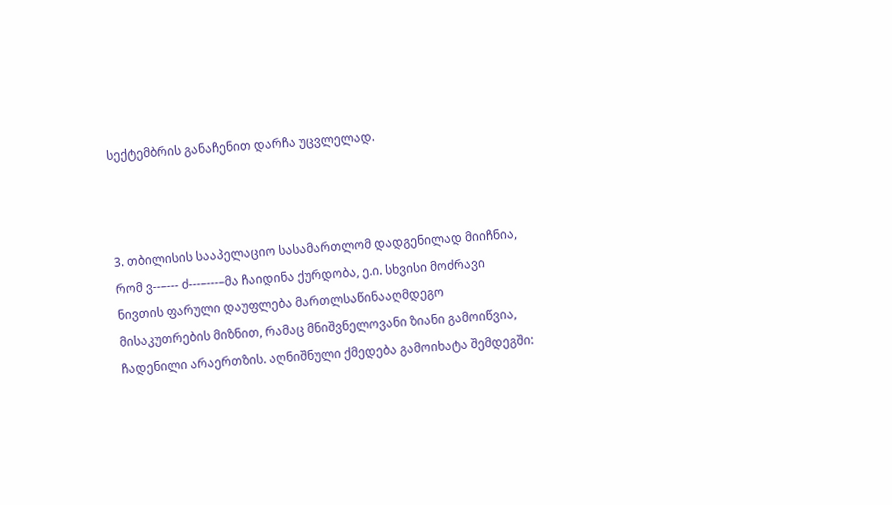სექტემბრის განაჩენით დარჩა უცვლელად.



3. თბილისის სააპელაციო სასამართლომ დადგენილად მიიჩნია, რომ ვ--–--- ძ---–---–მა ჩაიდინა ქურდობა, ე.ი. სხვისი მოძრავი ნივთის ფარული დაუფლება მართლსაწინააღმდეგო მისაკუთრების მიზნით, რამაც მნიშვნელოვანი ზიანი გამოიწვია, ჩადენილი არაერთზის. აღნიშნული ქმედება გამოიხატა შემდეგში: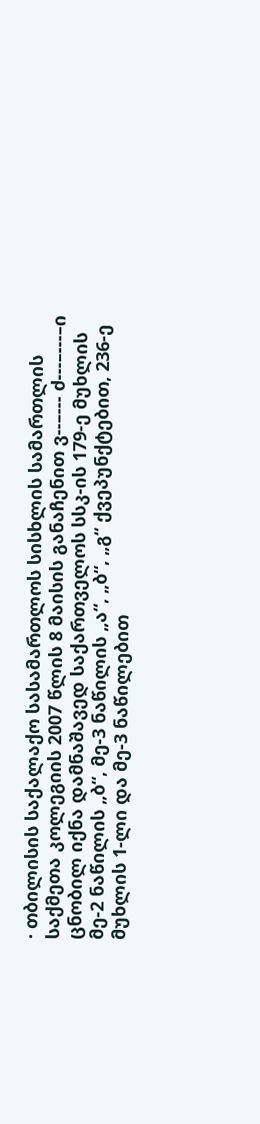· თბილისის საქალაქო სასამართლოს სისხლის სამართლის საქმეთა კოლეგიის 2007 წლის 8 მაისის განაჩენით ვ--–--- ძ---–---–ი ცნობილ იქნა დამნაშავედ საქართველოს სსკ-ის 179-ე მუხლის მე-2 ნაწილის „ბ“, მე-3 ნაწილის „ა“, „ბ“, „გ“ ქვეპუნქტებით, 236-ე მუხლის 1-ლი და მე-3 ნაწილებით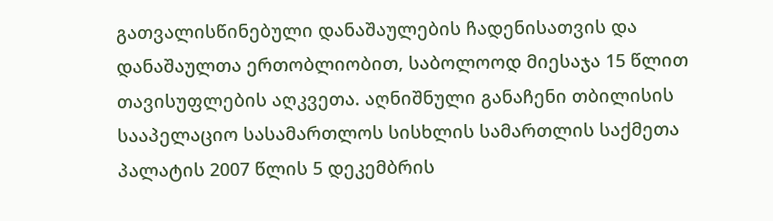გათვალისწინებული დანაშაულების ჩადენისათვის და დანაშაულთა ერთობლიობით, საბოლოოდ მიესაჯა 15 წლით თავისუფლების აღკვეთა. აღნიშნული განაჩენი თბილისის სააპელაციო სასამართლოს სისხლის სამართლის საქმეთა პალატის 2007 წლის 5 დეკემბრის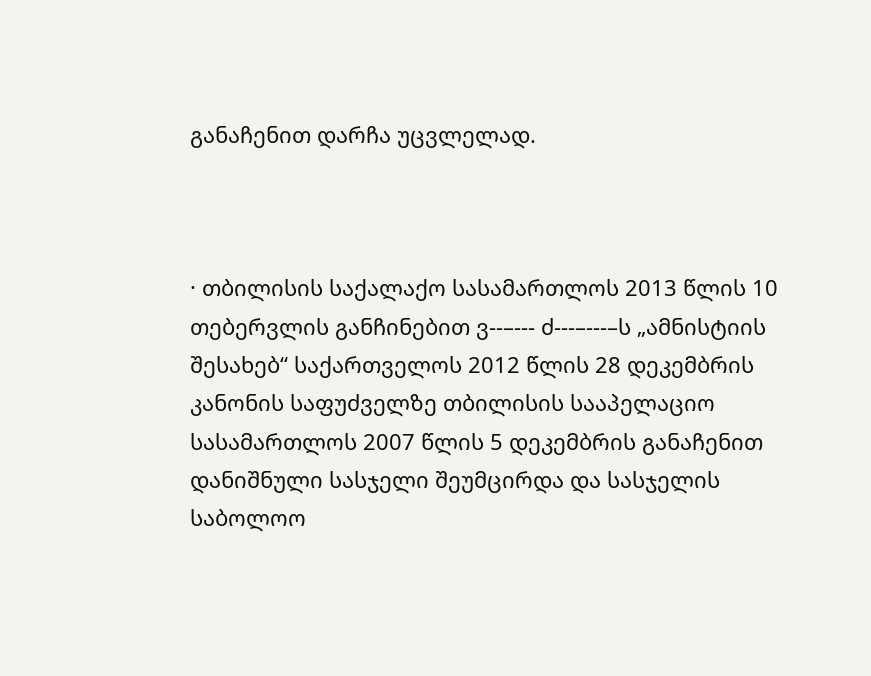განაჩენით დარჩა უცვლელად.



· თბილისის საქალაქო სასამართლოს 2013 წლის 10 თებერვლის განჩინებით ვ--–--- ძ---–---–ს „ამნისტიის შესახებ“ საქართველოს 2012 წლის 28 დეკემბრის კანონის საფუძველზე თბილისის სააპელაციო სასამართლოს 2007 წლის 5 დეკემბრის განაჩენით დანიშნული სასჯელი შეუმცირდა და სასჯელის საბოლოო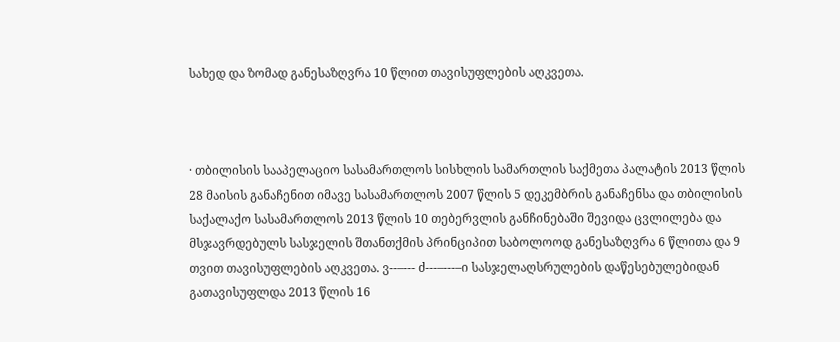სახედ და ზომად განესაზღვრა 10 წლით თავისუფლების აღკვეთა.



· თბილისის სააპელაციო სასამართლოს სისხლის სამართლის საქმეთა პალატის 2013 წლის 28 მაისის განაჩენით იმავე სასამართლოს 2007 წლის 5 დეკემბრის განაჩენსა და თბილისის საქალაქო სასამართლოს 2013 წლის 10 თებერვლის განჩინებაში შევიდა ცვლილება და მსჯავრდებულს სასჯელის შთანთქმის პრინციპით საბოლოოდ განესაზღვრა 6 წლითა და 9 თვით თავისუფლების აღკვეთა. ვ--–--- ძ---–---–ი სასჯელაღსრულების დაწესებულებიდან გათავისუფლდა 2013 წლის 16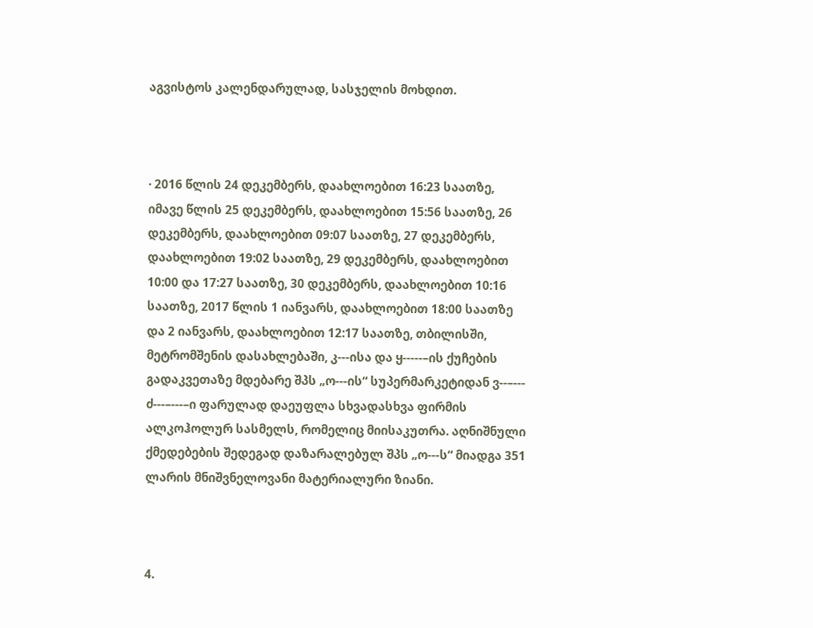აგვისტოს კალენდარულად, სასჯელის მოხდით.



· 2016 წლის 24 დეკემბერს, დაახლოებით 16:23 საათზე, იმავე წლის 25 დეკემბერს, დაახლოებით 15:56 საათზე, 26 დეკემბერს, დაახლოებით 09:07 საათზე, 27 დეკემბერს, დაახლოებით 19:02 საათზე, 29 დეკემბერს, დაახლოებით 10:00 და 17:27 საათზე, 30 დეკემბერს, დაახლოებით 10:16 საათზე, 2017 წლის 1 იანვარს, დაახლოებით 18:00 საათზე და 2 იანვარს, დაახლოებით 12:17 საათზე, თბილისში, მეტრომშენის დასახლებაში, კ---ისა და ყ-----–ის ქუჩების გადაკვეთაზე მდებარე შპს „ო---ის“ სუპერმარკეტიდან ვ--–--- ძ---–---–ი ფარულად დაეუფლა სხვადასხვა ფირმის ალკოჰოლურ სასმელს, რომელიც მიისაკუთრა. აღნიშნული ქმედებების შედეგად დაზარალებულ შპს „ო---ს“ მიადგა 351 ლარის მნიშვნელოვანი მატერიალური ზიანი.



4.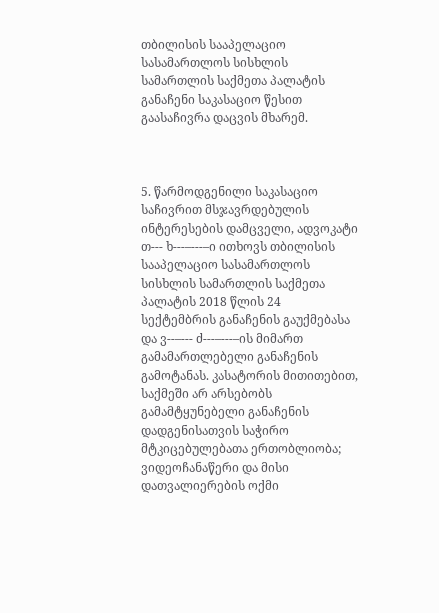თბილისის სააპელაციო სასამართლოს სისხლის სამართლის საქმეთა პალატის განაჩენი საკასაციო წესით გაასაჩივრა დაცვის მხარემ.



5. წარმოდგენილი საკასაციო საჩივრით მსჯავრდებულის ინტერესების დამცველი, ადვოკატი თ--- ხ---–---–ი ითხოვს თბილისის სააპელაციო სასამართლოს სისხლის სამართლის საქმეთა პალატის 2018 წლის 24 სექტემბრის განაჩენის გაუქმებასა და ვ--–--- ძ---–---–ის მიმართ გამამართლებელი განაჩენის გამოტანას. კასატორის მითითებით, საქმეში არ არსებობს გამამტყუნებელი განაჩენის დადგენისათვის საჭირო მტკიცებულებათა ერთობლიობა; ვიდეოჩანაწერი და მისი დათვალიერების ოქმი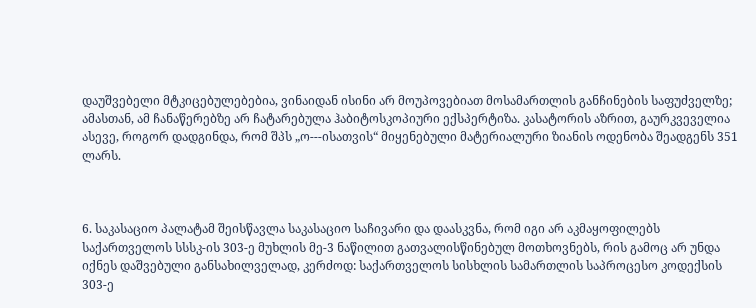დაუშვებელი მტკიცებულებებია, ვინაიდან ისინი არ მოუპოვებიათ მოსამართლის განჩინების საფუძველზე; ამასთან, ამ ჩანაწერებზე არ ჩატარებულა ჰაბიტოსკოპიური ექსპერტიზა. კასატორის აზრით, გაურკვეველია ასევე, როგორ დადგინდა, რომ შპს „ო---ისათვის“ მიყენებული მატერიალური ზიანის ოდენობა შეადგენს 351 ლარს.



6. საკასაციო პალატამ შეისწავლა საკასაციო საჩივარი და დაასკვნა, რომ იგი არ აკმაყოფილებს საქართველოს სსსკ-ის 303-ე მუხლის მე-3 ნაწილით გათვალისწინებულ მოთხოვნებს, რის გამოც არ უნდა იქნეს დაშვებული განსახილველად, კერძოდ: საქართველოს სისხლის სამართლის საპროცესო კოდექსის 303-ე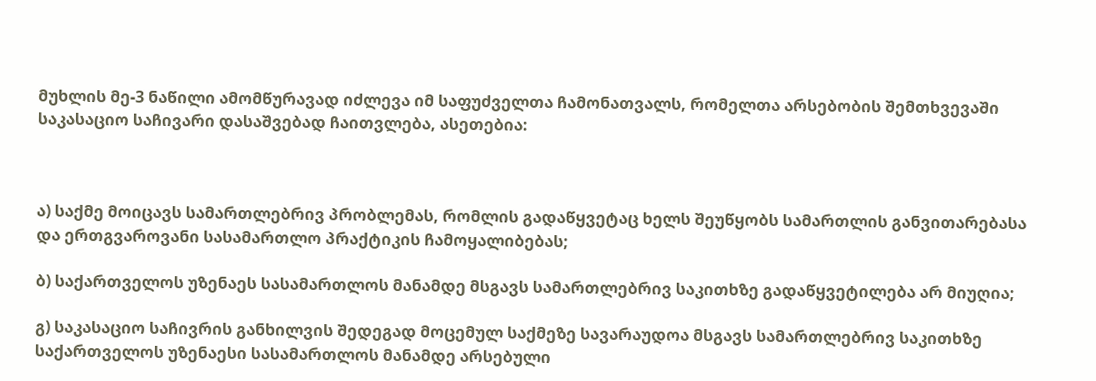მუხლის მე-3 ნაწილი ამომწურავად იძლევა იმ საფუძველთა ჩამონათვალს, რომელთა არსებობის შემთხვევაში საკასაციო საჩივარი დასაშვებად ჩაითვლება, ასეთებია:



ა) საქმე მოიცავს სამართლებრივ პრობლემას, რომლის გადაწყვეტაც ხელს შეუწყობს სამართლის განვითარებასა და ერთგვაროვანი სასამართლო პრაქტიკის ჩამოყალიბებას;

ბ) საქართველოს უზენაეს სასამართლოს მანამდე მსგავს სამართლებრივ საკითხზე გადაწყვეტილება არ მიუღია;

გ) საკასაციო საჩივრის განხილვის შედეგად მოცემულ საქმეზე სავარაუდოა მსგავს სამართლებრივ საკითხზე საქართველოს უზენაესი სასამართლოს მანამდე არსებული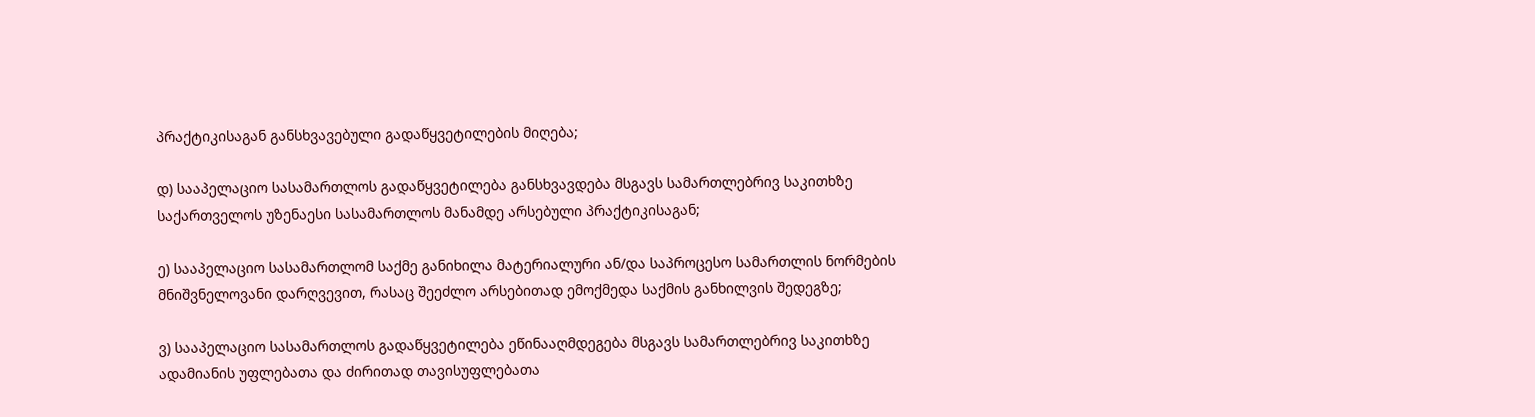პრაქტიკისაგან განსხვავებული გადაწყვეტილების მიღება;

დ) სააპელაციო სასამართლოს გადაწყვეტილება განსხვავდება მსგავს სამართლებრივ საკითხზე საქართველოს უზენაესი სასამართლოს მანამდე არსებული პრაქტიკისაგან;

ე) სააპელაციო სასამართლომ საქმე განიხილა მატერიალური ან/და საპროცესო სამართლის ნორმების მნიშვნელოვანი დარღვევით, რასაც შეეძლო არსებითად ემოქმედა საქმის განხილვის შედეგზე;

ვ) სააპელაციო სასამართლოს გადაწყვეტილება ეწინააღმდეგება მსგავს სამართლებრივ საკითხზე ადამიანის უფლებათა და ძირითად თავისუფლებათა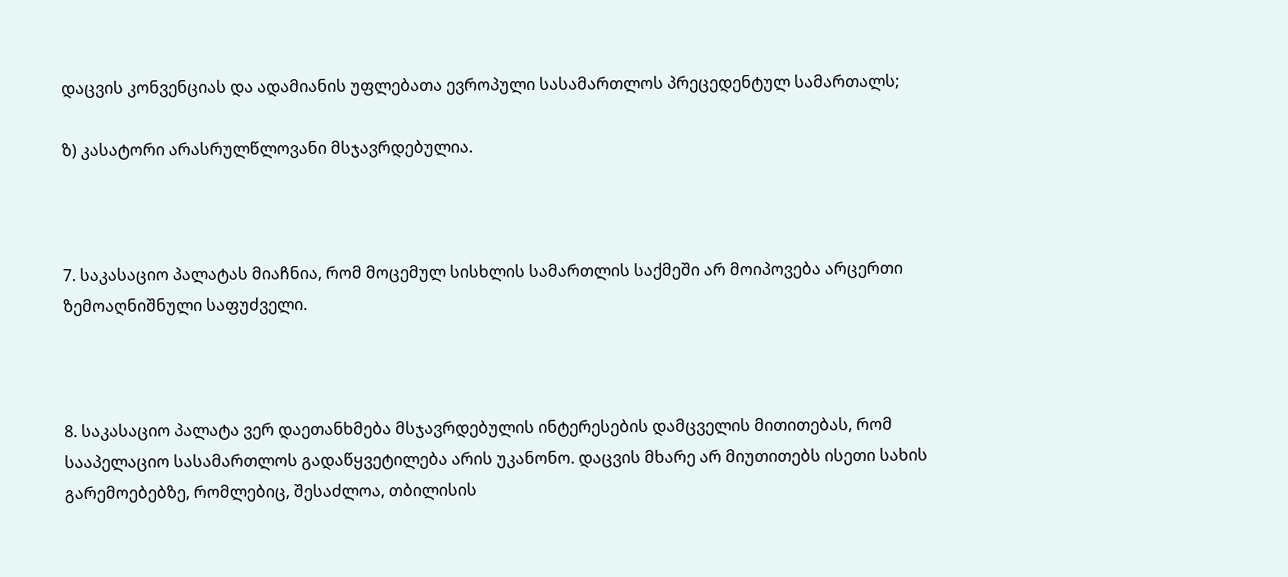დაცვის კონვენციას და ადამიანის უფლებათა ევროპული სასამართლოს პრეცედენტულ სამართალს;

ზ) კასატორი არასრულწლოვანი მსჯავრდებულია.



7. საკასაციო პალატას მიაჩნია, რომ მოცემულ სისხლის სამართლის საქმეში არ მოიპოვება არცერთი ზემოაღნიშნული საფუძველი.



8. საკასაციო პალატა ვერ დაეთანხმება მსჯავრდებულის ინტერესების დამცველის მითითებას, რომ სააპელაციო სასამართლოს გადაწყვეტილება არის უკანონო. დაცვის მხარე არ მიუთითებს ისეთი სახის გარემოებებზე, რომლებიც, შესაძლოა, თბილისის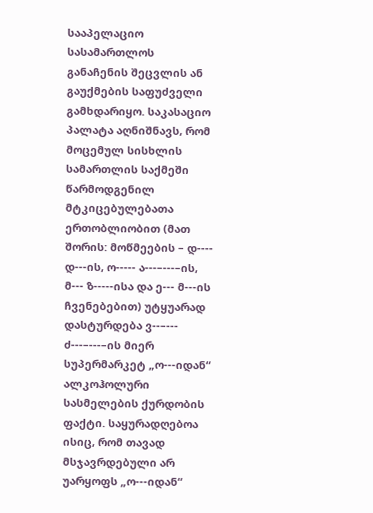სააპელაციო სასამართლოს განაჩენის შეცვლის ან გაუქმების საფუძველი გამხდარიყო. საკასაციო პალატა აღნიშნავს, რომ მოცემულ სისხლის სამართლის საქმეში წარმოდგენილ მტკიცებულებათა ერთობლიობით (მათ შორის: მოწმეების – დ---- დ---ის, ო----- ა---–---–ის, მ--- ზ-----ისა და ე--- მ---ის ჩვენებებით) უტყუარად დასტურდება ვ--–--- ძ---–---–ის მიერ სუპერმარკეტ „ო---იდან“ ალკოჰოლური სასმელების ქურდობის ფაქტი. საყურადღებოა ისიც, რომ თავად მსჯავრდებული არ უარყოფს „ო---იდან“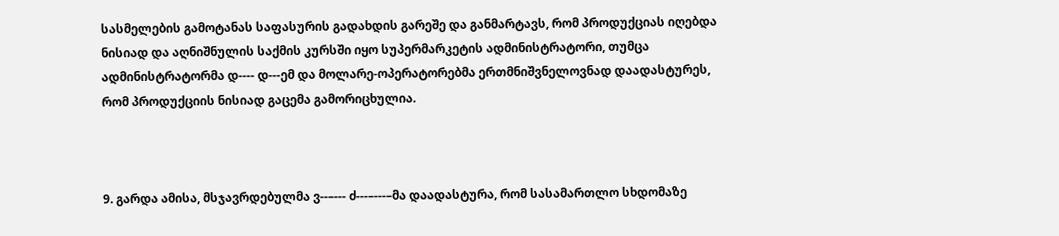სასმელების გამოტანას საფასურის გადახდის გარეშე და განმარტავს, რომ პროდუქციას იღებდა ნისიად და აღნიშნულის საქმის კურსში იყო სუპერმარკეტის ადმინისტრატორი, თუმცა ადმინისტრატორმა დ---- დ---ემ და მოლარე-ოპერატორებმა ერთმნიშვნელოვნად დაადასტურეს, რომ პროდუქციის ნისიად გაცემა გამორიცხულია.



9. გარდა ამისა, მსჯავრდებულმა ვ--–--- ძ---–---–მა დაადასტურა, რომ სასამართლო სხდომაზე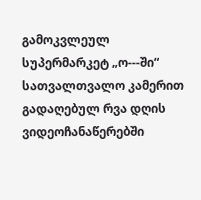გამოკვლეულ სუპერმარკეტ „ო---ში“ სათვალთვალო კამერით გადაღებულ რვა დღის ვიდეოჩანაწერებში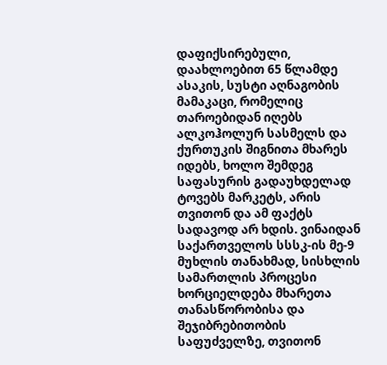დაფიქსირებული, დაახლოებით 65 წლამდე ასაკის, სუსტი აღნაგობის მამაკაცი, რომელიც თაროებიდან იღებს ალკოჰოლურ სასმელს და ქურთუკის შიგნითა მხარეს იდებს, ხოლო შემდეგ საფასურის გადაუხდელად ტოვებს მარკეტს, არის თვითონ და ამ ფაქტს სადავოდ არ ხდის. ვინაიდან საქართველოს სსსკ-ის მე-9 მუხლის თანახმად, სისხლის სამართლის პროცესი ხორციელდება მხარეთა თანასწორობისა და შეჯიბრებითობის საფუძველზე, თვითონ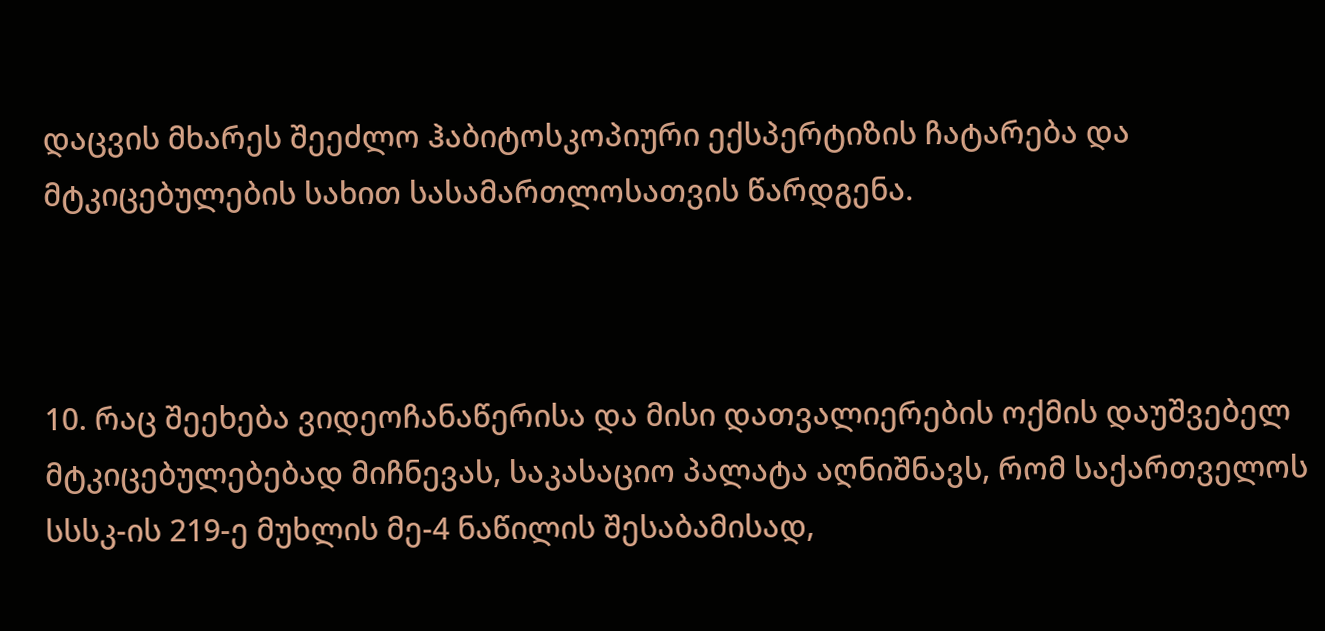დაცვის მხარეს შეეძლო ჰაბიტოსკოპიური ექსპერტიზის ჩატარება და მტკიცებულების სახით სასამართლოსათვის წარდგენა.



10. რაც შეეხება ვიდეოჩანაწერისა და მისი დათვალიერების ოქმის დაუშვებელ მტკიცებულებებად მიჩნევას, საკასაციო პალატა აღნიშნავს, რომ საქართველოს სსსკ-ის 219-ე მუხლის მე-4 ნაწილის შესაბამისად,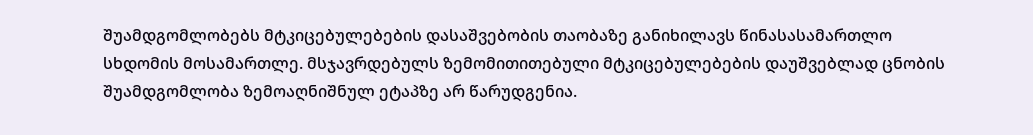შუამდგომლობებს მტკიცებულებების დასაშვებობის თაობაზე განიხილავს წინასასამართლო სხდომის მოსამართლე. მსჯავრდებულს ზემომითითებული მტკიცებულებების დაუშვებლად ცნობის შუამდგომლობა ზემოაღნიშნულ ეტაპზე არ წარუდგენია.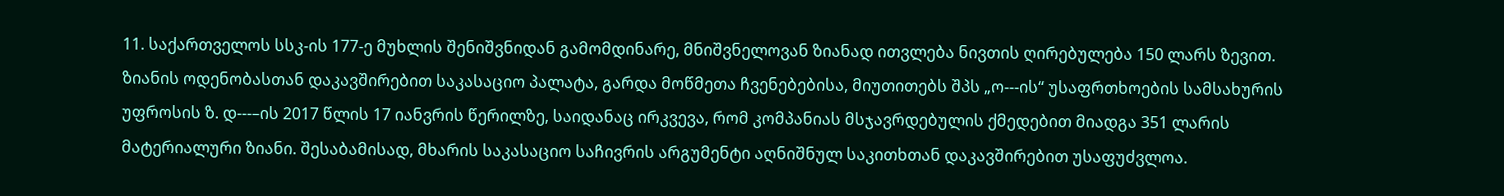11. საქართველოს სსკ-ის 177-ე მუხლის შენიშვნიდან გამომდინარე, მნიშვნელოვან ზიანად ითვლება ნივთის ღირებულება 150 ლარს ზევით. ზიანის ოდენობასთან დაკავშირებით საკასაციო პალატა, გარდა მოწმეთა ჩვენებებისა, მიუთითებს შპს „ო---ის“ უსაფრთხოების სამსახურის უფროსის ზ. დ---–ის 2017 წლის 17 იანვრის წერილზე, საიდანაც ირკვევა, რომ კომპანიას მსჯავრდებულის ქმედებით მიადგა 351 ლარის მატერიალური ზიანი. შესაბამისად, მხარის საკასაციო საჩივრის არგუმენტი აღნიშნულ საკითხთან დაკავშირებით უსაფუძვლოა.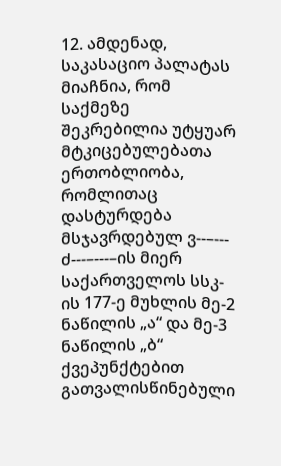12. ამდენად, საკასაციო პალატას მიაჩნია, რომ საქმეზე შეკრებილია უტყუარ მტკიცებულებათა ერთობლიობა, რომლითაც დასტურდება მსჯავრდებულ ვ--–--- ძ---–---–ის მიერ საქართველოს სსკ-ის 177-ე მუხლის მე-2 ნაწილის „ა“ და მე-3 ნაწილის „ბ“ ქვეპუნქტებით გათვალისწინებული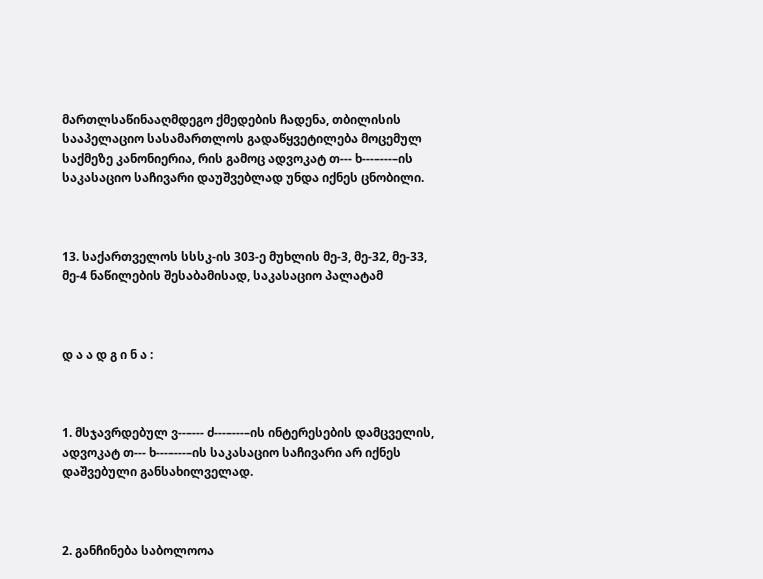მართლსაწინააღმდეგო ქმედების ჩადენა, თბილისის სააპელაციო სასამართლოს გადაწყვეტილება მოცემულ საქმეზე კანონიერია, რის გამოც ადვოკატ თ--- ხ---–---–ის საკასაციო საჩივარი დაუშვებლად უნდა იქნეს ცნობილი.



13. საქართველოს სსსკ-ის 303-ე მუხლის მე-3, მე-32, მე-33, მე-4 ნაწილების შესაბამისად, საკასაციო პალატამ



დ ა ა დ გ ი ნ ა :



1. მსჯავრდებულ ვ--–--- ძ---–---–ის ინტერესების დამცველის, ადვოკატ თ--- ხ---–---–ის საკასაციო საჩივარი არ იქნეს დაშვებული განსახილველად.



2. განჩინება საბოლოოა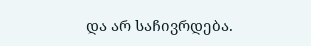და არ საჩივრდება.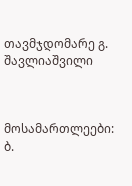თავმჯდომარე გ. შავლიაშვილი



მოსამართლეები: ბ.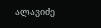ალავიძე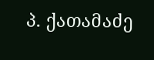პ. ქათამაძე